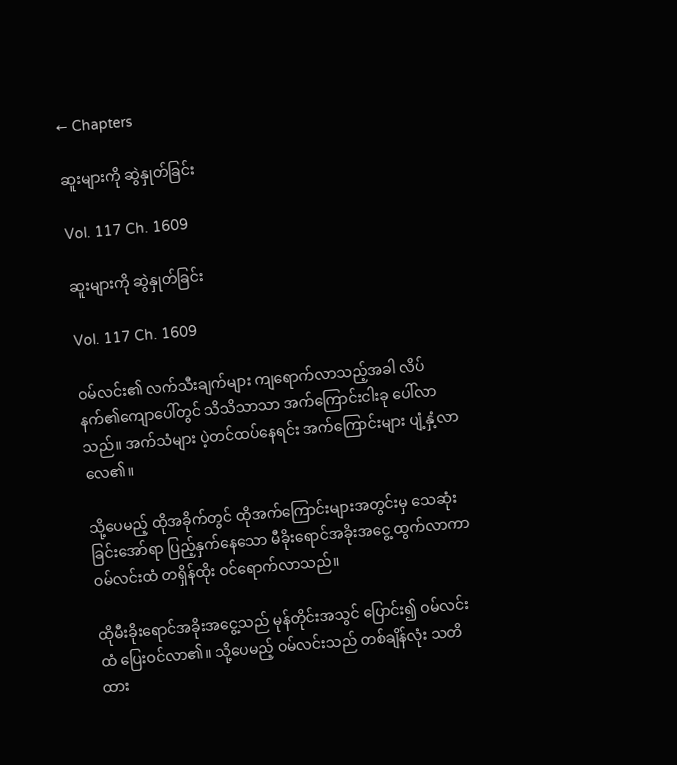← Chapters

ဆူးများကို ဆွဲနှုတ်ခြင်း

Vol. 117 Ch. 1609

ဆူးများကို ဆွဲနှုတ်ခြင်း

Vol. 117 Ch. 1609

ဝမ်လင်း၏ လက်သီးချက်များ ကျရောက်လာသည့်အခါ လိပ်နက်၏ကျောပေါ်တွင် သိသိသာသာ အက်ကြောင်းငါးခု ပေါ်လာသည်။ အက်သံများ ပဲ့တင်ထပ်နေရင်း အက်ကြောင်းများ ပျံ့နှံ့လာလေ၏။

သို့ပေမည့် ထိုအခိုက်တွင် ထိုအက်ကြောင်းများအတွင်းမှ သေဆုံးခြင်းအော်ရာ ပြည့်နှက်နေသော မီခိုးရောင်အခိုးအငွေ့ ထွက်လာကာ ဝမ်လင်းထံ တရှိန်ထိုး ဝင်ရောက်လာသည်။

ထိုမီးခိုးရောင်အခိုးအငွေ့သည် မုန်တိုင်းအသွင် ပြောင်း၍ ဝမ်လင်းထံ ပြေးဝင်လာ၏။ သို့ပေမည့် ဝမ်လင်းသည် တစ်ချိန်လုံး သတိထား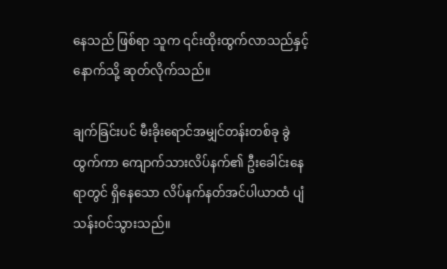နေသည် ဖြစ်ရာ သူက ၎င်းထိုးထွက်လာသည်နှင့် နောက်သို့ ဆုတ်လိုက်သည်။

ချက်ခြင်းပင် မီးခိုးရောင်အမျှင်တန်းတစ်ခု ခွဲထွက်ကာ ကျောက်သားလိပ်နက်၏ ဦးခေါင်းနေရာတွင် ရှိနေသော လိပ်နက်နတ်အင်ပါယာထံ ပျံသန်းဝင်သွားသည်။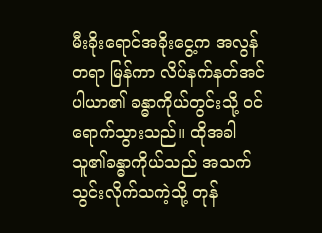မီးခိုးရောင်အခိုးငွေ့က အလွန်တရာ မြန်ကာ လိပ်နက်နတ်အင်ပါယာ၏ ခန္ဓာကိုယ်တွင်းသို့ ဝင်ရောက်သွားသည်။ ထိုအခါ သူ၏ခန္ဓာကိုယ်သည် အသက်သွင်းလိုက်သကဲ့သို့ တုန်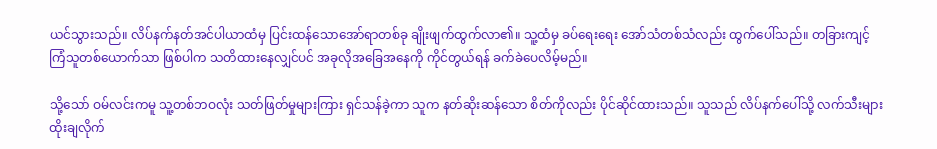ယင်သွားသည်။ လိပ်နက်နတ်အင်ပါယာထံမှ ပြင်းထန်သောအော်ရာတစ်ခု ချိုးဖျက်ထွက်လာ၏။ သူ့ထံမှ ခပ်ရေးရေး အော်သံတစ်သံလည်း ထွက်ပေါ်သည်။ တခြားကျင့်ကြံသူတစ်ယောက်သာ ဖြစ်ပါက သတိထားနေလျှင်ပင် အခုလိုအခြေအနေကို ကိုင်တွယ်ရန် ခက်ခဲပေလိမ့်မည်။

သို့သော် ဝမ်လင်းကမူ သူ့တစ်ဘဝလုံး သတ်ဖြတ်မှုများကြား ရှင်သန်ခဲ့ကာ သူက နတ်ဆိုးဆန်သော စိတ်ကိုလည်း ပိုင်ဆိုင်ထားသည်။ သူသည် လိပ်နက်ပေါ်သို့ လက်သီးများ ထိုးချလိုက်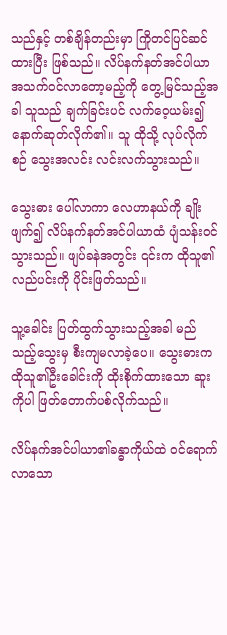သည်နှင့် တစ်ချိန်တည်းမှာ ကြိုတင်ပြင်ဆင်ထားပြီး ဖြစ်သည်။ လိပ်နက်နတ်အင်ပါယာ အသက်ဝင်လာတော့မည့်ကို တွေ့မြင်သည့်အခါ သူသည် ချက်ခြင်းပင် လက်ဝေ့ယမ်း၍ နောက်ဆုတ်လိုက်၏။ သူ ထိုသို့ လုပ်လိုက်စဉ် သွေးအလင်း လင်းလက်သွားသည်။

သွေးဓား ပေါ်လာကာ လေဟာနယ်ကို ချိုးဖျက်၍ လိပ်နက်နတ်အင်ပါယာထံ ပျံသန်းဝင်သွားသည်။ ဖျပ်ခနဲအတွင်း ၎င်းက ထိုသူ၏လည်ပင်းကို ပိုင်းဖြတ်သည်။

သူ့ခေါင်း ပြတ်ထွက်သွားသည့်အခါ မည်သည့်သွေးမှ စီးကျမလာခဲ့ပေ။ သွေးဓားက ထိုသူ၏ဦးခေါင်းကို ထိုးစိုက်ထားသော ဆူးကိုပါ ဖြတ်တောက်ပစ်လိုက်သည်။

လိပ်နက်အင်ပါယာ၏ခန္ဓာကိုယ်ထဲ ဝင်ရောက်လာသော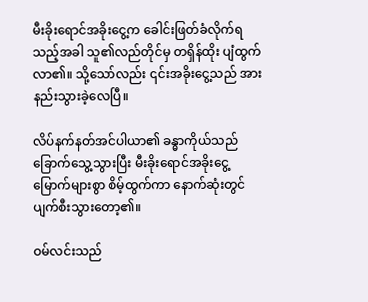မီးခိုးရောင်အခိုးငွေ့က ခေါင်းဖြတ်ခံလိုက်ရသည့်အခါ သူ၏လည်တိုင်မှ တရှိန်ထိုး ပျံထွက်လာ၏။ သို့သော်လည်း ၎င်းအခိုးငွေ့သည် အားနည်းသွားခဲ့လေပြီ။

လိပ်နက်နတ်အင်ပါယာ၏ ခန္ဓာကိုယ်သည် ခြောက်သွေ့သွားပြီး မီးခိုးရောင်အခိုးငွေ့ မြောက်များစွာ စိမ့်ထွက်ကာ နောက်ဆုံးတွင် ပျက်စီးသွားတော့၏။

ဝမ်လင်းသည်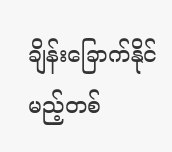ချိန်းခြောက်နိုင်မည့်တစ်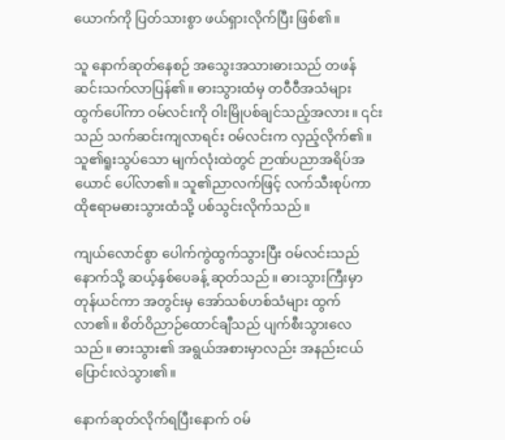ယောက်ကို ပြတ်သားစွာ ဖယ်ရှားလိုက်ပြီး ဖြစ်၏။

သူ နောက်ဆုတ်နေစဉ် အသွေးအသားဓားသည် တဖန် ဆင်းသက်လာပြန်၏။ ဓားသွားထံမှ တဝီဝီအသံများ ထွက်ပေါ်ကာ ဝမ်လင်းကို ဝါးမြိုပစ်ချင်သည့်အလား။ ၎င်းသည် သက်ဆင်းကျလာရင်း ဝမ်လင်းက လှည့်လိုက်၏။ သူ၏ရူးသွပ်သော မျက်လုံးထဲတွင် ဉာဏ်ပညာအရိပ်အယောင် ပေါ်လာ၏။ သူ၏ညာလက်ဖြင့် လက်သီးစုပ်ကာ ထိုဧရာမဓားသွားထံသို့ ပစ်သွင်းလိုက်သည်။

ကျယ်လောင်စွာ ပေါက်ကွဲထွက်သွားပြီး ဝမ်လင်းသည် နောက်သို့ ဆယ့်နှစ်ပေခန့် ဆုတ်သည်။ ဓားသွားကြီးမှာ တုန်ယင်ကာ အတွင်းမှ အော်သစ်ဟစ်သံများ ထွက်လာ၏။ စိတ်ဝိညာဉ်ထောင်ချီသည် ပျက်စီးသွားလေသည်။ ဓားသွား၏ အရွယ်အစားမှာလည်း အနည်းငယ် ပြောင်းလဲသွား၏။

နောက်ဆုတ်လိုက်ရပြီးနောက် ဝမ်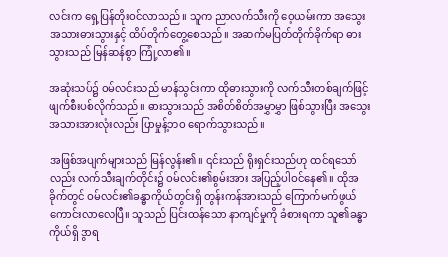လင်းက ရှေ့ပြန်တိုးဝင်လာသည်။ သူက ညာလက်သီးကို ဝေ့ယမ်းကာ အသွေးအသားဓားသွားနှင့် ထိပ်တိုက်တွေ့စေသည်။ အဆက်မပြတ်တိုက်ခိုက်ရာ ဓားသွားသည် မြန်ဆန်စွာ ကြုံ့လာ၏။

အဆုံးသပ်၌ ဝမ်လင်းသည် မာန်သွင်းကာ ထိုဓားသွားကို လက်သီးတစ်ချက်ဖြင့် ဖျက်စီးပစ်လိုက်သည်။ ဓားသွားသည် အစိတ်စိတ်အမွှာမွှာ ဖြစ်သွားပြီး အသွေးအသားအားလုံးလည်း ပြာမှုန့်ဘဝ ရောက်သွားသည်။

အဖြစ်အပျက်များသည် မြန်လွန်း၏။ ၎င်းသည် ရိုးရှင်းသည်ဟု ထင်ရသော်လည်း လက်သီးချက်တိုင်း၌ ဝမ်လင်း၏စွမ်းအား အပြည့်ပါဝင်နေ၏။ ထိုအခိုက်တွင် ဝမ်လင်း၏ခန္ဓာကိုယ်တွင်းရှိ တွန်းကန်အားသည် ကြောက်မက်ဖွယ် ကောင်းလာလေပြီ။ သူသည် ပြင်းထန်သော နာကျင်မှုကို ခံစားရကာ သူ၏ခန္ဓာကိုယ်ရှိ ဒွာရ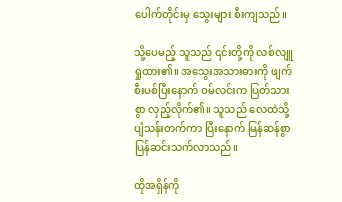ပေါက်တိုင်းမှ သွေးများ စီးကျသည်။

သို့ပေမည့် သူသည် ၎င်းတို့ကို လစ်လျူရှုထား၏။ အသွေးအသားဓားကို ဖျက်စီးပစ်ပြီးနောက် ဝမ်လင်းက ပြတ်သားစွာ လှည့်လိုက်၏။ သူသည် လေထဲသို့ ပျံသန်းတက်ကာ ပြီးနောက် မြန်ဆန်စွာ ပြန်ဆင်းသက်လာသည်။

ထိုအရှိန်ကို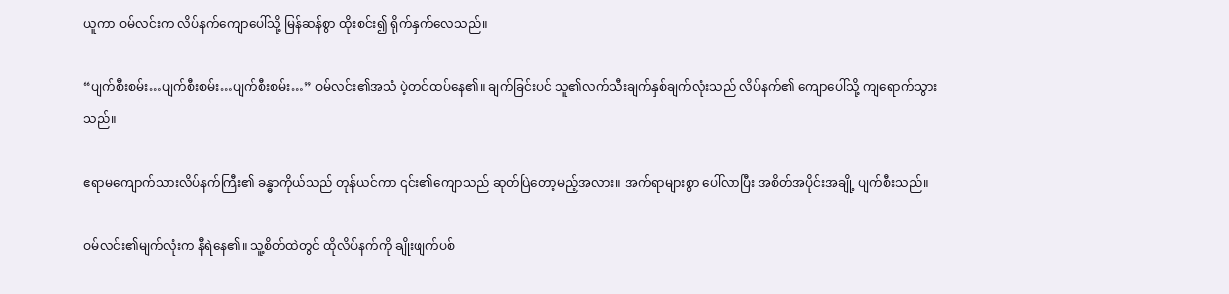ယူကာ ဝမ်လင်းက လိပ်နက်ကျောပေါ်သို့ မြန်ဆန်စွာ ထိုးစင်း၍ ရိုက်နှက်လေသည်။

“ပျက်စီးစမ်း…ပျက်စီးစမ်း…ပျက်စီးစမ်း…” ဝမ်လင်း၏အသံ ပဲ့တင်ထပ်နေ၏။ ချက်ခြင်းပင် သူ၏လက်သီးချက်နှစ်ချက်လုံးသည် လိပ်နက်၏ ကျောပေါ်သို့ ကျရောက်သွားသည်။

ဧရာမကျောက်သားလိပ်နက်ကြီး၏ ခန္ဓာကိုယ်သည် တုန်ယင်ကာ ၎င်း၏ကျောသည် ဆုတ်ပြဲတော့မည့်အလား။ အက်ရာများစွာ ပေါ်လာပြီး အစိတ်အပိုင်းအချို့ ပျက်စီးသည်။

ဝမ်လင်း၏မျက်လုံးက နီရဲနေ၏။ သူ့စိတ်ထဲတွင် ထိုလိပ်နက်ကို ချိုးဖျက်ပစ်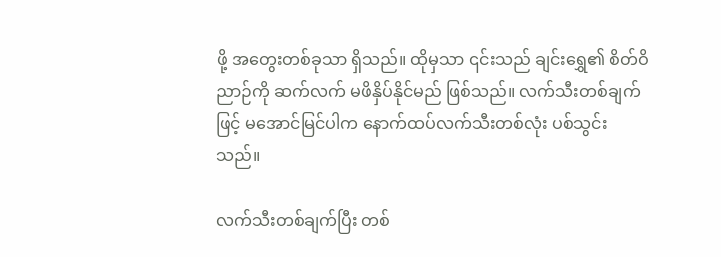ဖို့ အတွေးတစ်ခုသာ ရှိသည်။ ထိုမှသာ ၎င်းသည် ချင်းရွှေ၏ စိတ်ဝိညာဉ်ကို ဆက်လက် မဖိနှိပ်နိုင်မည် ဖြစ်သည်။ လက်သီးတစ်ချက်ဖြင့် မအောင်မြင်ပါက နောက်ထပ်လက်သီးတစ်လုံး ပစ်သွင်းသည်။

လက်သီးတစ်ချက်ပြီး တစ်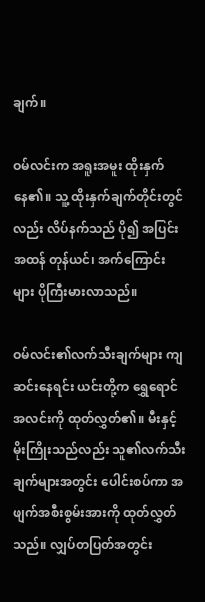ချက်။

ဝမ်လင်းက အရူးအမူး ထိုးနှက်နေ၏။ သူ့ ထိုးနှက်ချက်တိုင်းတွင်လည်း လိပ်နက်သည် ပို၍ အပြင်းအထန် တုန်ယင်၊ အက်ကြောင်းများ ပိုကြီးမားလာသည်။

ဝမ်လင်း၏လက်သီးချက်များ ကျဆင်းနေရင်း ယင်းတို့က ရွှေရောင်အလင်းကို ထုတ်လွှတ်၏။ မီးနှင့်မိုးကြိုးသည်လည်း သူ၏လက်သီးချက်များအတွင်း ပေါင်းစပ်ကာ အဖျက်အစီးစွမ်းအားကို ထုတ်လွှတ်သည်။ လျှပ်တပြတ်အတွင်း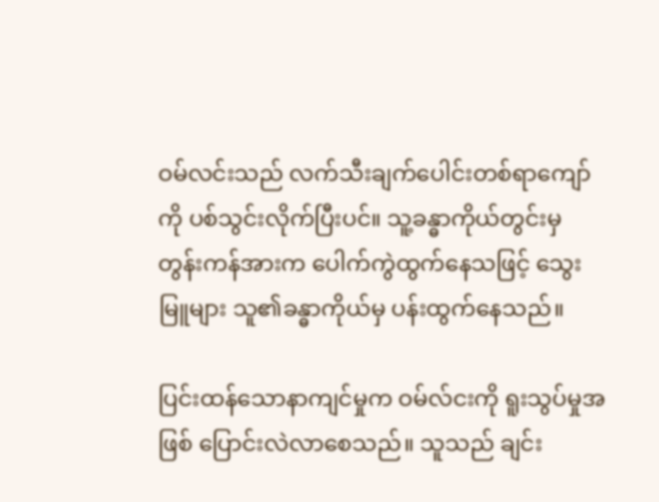ဝမ်လင်းသည် လက်သီးချက်ပေါင်းတစ်ရာကျော်ကို ပစ်သွင်းလိုက်ပြီးပင်။ သူ့ခန္ဓာကိုယ်တွင်းမှ တွန်းကန်အားက ပေါက်ကွဲထွက်နေသဖြင့် သွေးမြူများ သူ၏ခန္ဓာကိုယ်မှ ပန်းထွက်နေသည်။

ပြင်းထန်သောနာကျင်မှုက ဝမ်လ်ငးကို ရူးသွပ်မှုအဖြစ် ပြောင်းလဲလာစေသည်။ သူသည် ချင်း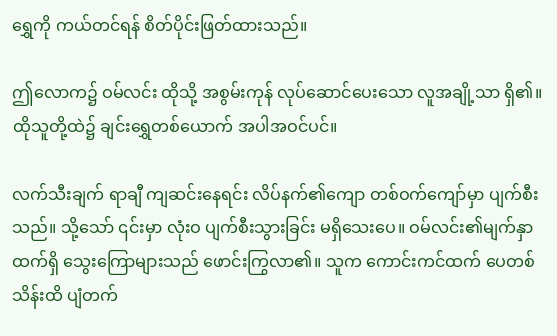ရွှေကို ကယ်တင်ရန် စိတ်ပိုင်းဖြတ်ထားသည်။

ဤလောက၌ ဝမ်လင်း ထိုသို့ အစွမ်းကုန် လုပ်ဆောင်ပေးသော လူအချို့သာ ရှိ၏။ ထိုသူတို့ထဲ၌ ချင်းရွှေတစ်ယောက် အပါအဝင်ပင်။

လက်သီးချက် ရာချီ ကျဆင်းနေရင်း လိပ်နက်၏ကျော တစ်ဝက်ကျော်မှာ ပျက်စီးသည်။ သို့သော် ၎င်းမှာ လုံးဝ ပျက်စီးသွားခြင်း မရှိသေးပေ။ ဝမ်လင်း၏မျက်နှာထက်ရှိ သွေးကြောများသည် ဖောင်းကြွလာ၏။ သူက ကောင်းကင်ထက် ပေတစ်သိန်းထိ ပျံတက်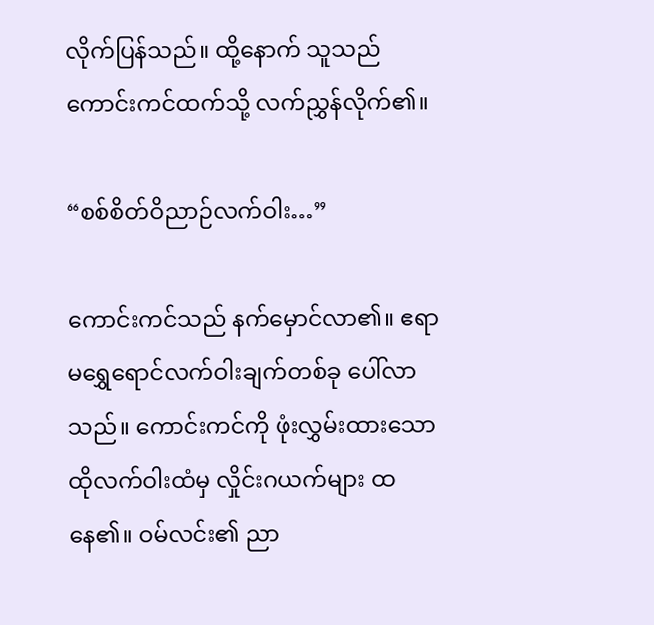လိုက်ပြန်သည်။ ထို့နောက် သူသည် ကောင်းကင်ထက်သို့ လက်ညွှန်လိုက်၏။

“စစ်စိတ်ဝိညာဉ်လက်ဝါး…”

ကောင်းကင်သည် နက်မှောင်လာ၏။ ဧရာမရွှေရောင်လက်ဝါးချက်တစ်ခု ပေါ်လာသည်။ ကောင်းကင်ကို ဖုံးလွှမ်းထားသော ထိုလက်ဝါးထံမှ လှိုင်းဂယက်များ ထနေ၏။ ဝမ်လင်း၏ ညာ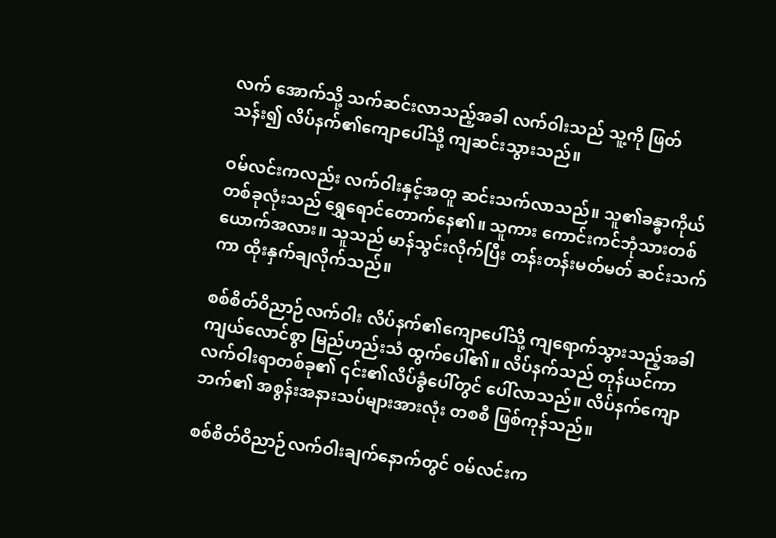လက် အောက်သို့ သက်ဆင်းလာသည့်အခါ လက်ဝါးသည် သူ့ကို ဖြတ်သန်း၍ လိပ်နက်၏ကျောပေါ်သို့ ကျဆင်းသွားသည်။

ဝမ်လင်းကလည်း လက်ဝါးနှင့်အတူ ဆင်းသက်လာသည်။ သူ၏ခန္ဓာကိုယ်တစ်ခုလုံးသည် ရွှေရောင်တောက်နေ၏။ သူကား ကောင်းကင်ဘုံသားတစ်ယောက်အလား။ သူသည် မာန်သွင်းလိုက်ပြီး တန်းတန်းမတ်မတ် ဆင်းသက်ကာ ထိုးနှက်ချလိုက်သည်။

စစ်စိတ်ဝိညာဉ်လက်ဝါး လိပ်နက်၏ကျောပေါ်သို့ ကျရောက်သွားသည့်အခါ ကျယ်လောင်စွာ မြည်ဟည်းသံ ထွက်ပေါ်၏။ လိပ်နက်သည် တုန်ယင်ကာ လက်ဝါးရာတစ်ခု၏ ၎င်း၏လိပ်ခွံပေါ်တွင် ပေါ်လာသည်။ လိပ်နက်ကျောဘက်၏ အစွန်းအနားသပ်များအားလုံး တစစီ ဖြစ်ကုန်သည်။

စစ်စိတ်ဝိညာဉ်လက်ဝါးချက်နောက်တွင် ဝမ်လင်းက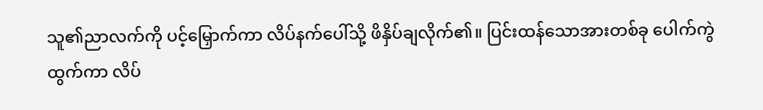သူ၏ညာလက်ကို ပင့်မြှောက်ကာ လိပ်နက်ပေါ်သို့ ဖိနှိပ်ချလိုက်၏။ ပြင်းထန်သောအားတစ်ခု ပေါက်ကွဲထွက်ကာ လိပ်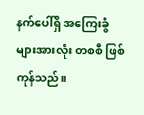နက်ပေါ်ရှိ အကြေးခွံများအားလုံး တစစီ ဖြစ်ကုန်သည်။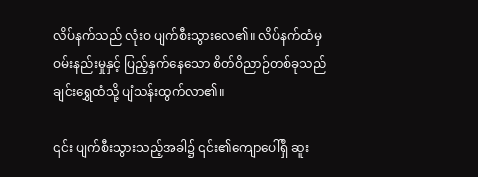လိပ်နက်သည် လုံးဝ ပျက်စီးသွားလေ၏။ လိပ်နက်ထံမှ ဝမ်းနည်းမှုနှင့် ပြည့်နှက်နေသော စိတ်ဝိညာဉ်တစ်ခုသည် ချင်းရွှေထံသို့ ပျံသန်းထွက်လာ၏။

၎င်း ပျက်စီးသွားသည့်အခါ၌ ၎င်း၏ကျောပေါ်ရှိ ဆူး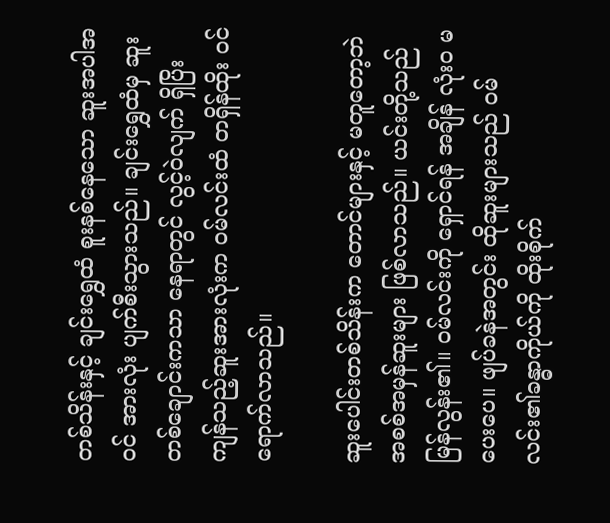တစ်သိန်းနှင့် ချင်းရွှေထံ စူးနစ်နေသော ဆူးအပါအဝင် အားလုံး ပျက်စီးသွားသည်။ ချင်းရွှေထံမှ ဆူးတစ်ချောင်းကသာ နေရာတွင် လွင့်ဝဲလျက် ရှိပြိး ကျန်သည့်ဆူးအားလုံးက ဝမ်လင်းထံ တရှိန်ထိုး ဝင်ရောက်လာသည်။

ဆူးပေါင်းတစ်သိန်းက တောင်များနှင့် မတူတော့ဘဲ အစစ်အမှန်ဆူးများ ဖြစ်လာသည်။ ယင်းတို့သည် မြန်လွန်း၏။ ဝမ်လင်းကို ရှောင်ရန် အချိန် လုံးဝ မပေးပေ။ ဖျပ်ခနဲအတွင်း ထိုဆူးများသည် ဝမ်လင်း၏ခန္ဓာကိုယ်ကို ထိုးစိုက်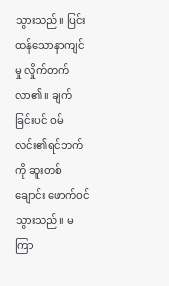သွားသည်။ ပြင်းထန်သောနာကျင်မှု လှိုက်တက်လာ၏။ ချက်ခြင်းပင် ဝမ်လင်း၏ရင်ဘက်ကို ဆူးတစ်ချောင်း ဖောက်ဝင်သွားသည်။ မကြာ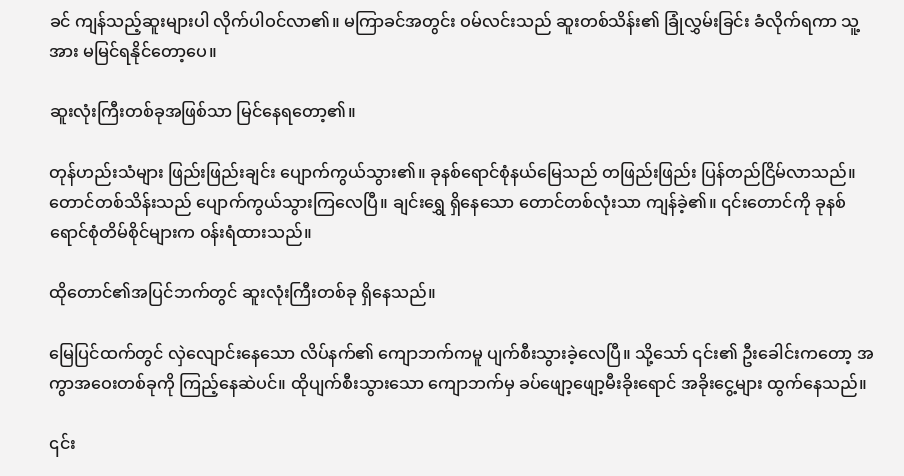ခင် ကျန်သည့်ဆူးများပါ လိုက်ပါဝင်လာ၏။ မကြာခင်အတွင်း ဝမ်လင်းသည် ဆူးတစ်သိန်း၏ ခြုံလွှမ်းခြင်း ခံလိုက်ရကာ သူ့အား မမြင်ရနိုင်တော့ပေ။

ဆူးလုံးကြီးတစ်ခုအဖြစ်သာ မြင်နေရတော့၏။

တုန်ဟည်းသံများ ဖြည်းဖြည်းချင်း ပျောက်ကွယ်သွား၏။ ခုနစ်ရောင်စုံနယ်မြေသည် တဖြည်းဖြည်း ပြန်တည်ငြိမ်လာသည်။ တောင်တစ်သိန်းသည် ပျောက်ကွယ်သွားကြလေပြီ။ ချင်းရွှေ ရှိနေသော တောင်တစ်လုံးသာ ကျန်ခဲ့၏။ ၎င်းတောင်ကို ခုနစ်ရောင်စုံတိမ်စိုင်များက ဝန်းရံထားသည်။

ထိုတောင်၏အပြင်ဘက်တွင် ဆူးလုံးကြီးတစ်ခု ရှိနေသည်။

မြေပြင်ထက်တွင် လှဲလျောင်းနေသော လိပ်နက်၏ ကျောဘက်ကမူ ပျက်စီးသွားခဲ့လေပြီ။ သို့သော် ၎င်း၏ ဦးခေါင်းကတော့ အကွာအဝေးတစ်ခုကို ကြည့်နေဆဲပင်။ ထိုပျက်စီးသွားသော ကျောဘက်မှ ခပ်ဖျော့ဖျော့မီးခိုးရောင် အခိုးငွေ့များ ထွက်နေသည်။

၎င်း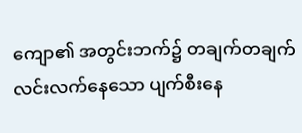ကျော၏ အတွင်းဘက်၌ တချက်တချက် လင်းလက်နေသော ပျက်စီးနေ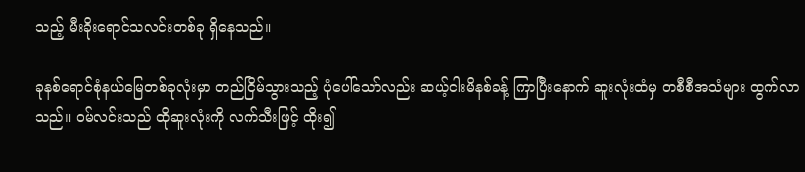သည့် မီးခိုးရောင်သလင်းတစ်ခု ရှိနေသည်။

ခုနစ်ရောင်စုံနယ်မြေတစ်ခုလုံးမှာ တည်ငြိမ်သွားသည့် ပုံပေါ်သော်လည်း ဆယ့်ငါးမိနစ်ခန့် ကြာပြီးနောက် ဆူးလုံးထံမှ တစီစီအသံများ ထွက်လာသည်။ ဝမ်လင်းသည် ထိုဆူးလုံးကို လက်သီးဖြင့် ထိုး၍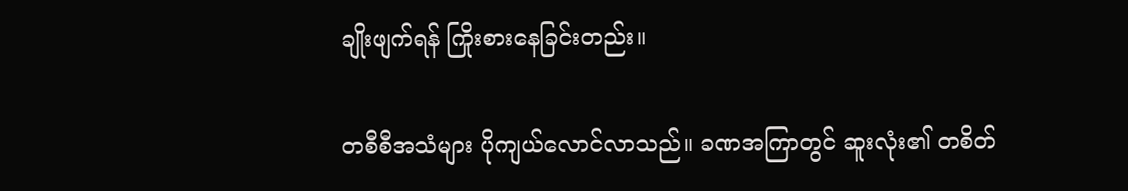ချိုးဖျက်ရန် ကြိုးစားနေခြင်းတည်း။

တစီစီအသံများ ပိုကျယ်လောင်လာသည်။ ခဏအကြာတွင် ဆူးလုံး၏ တစိတ်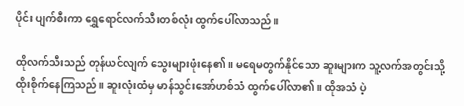ပိုင်း ပျက်စီးကာ ရွှေရောင်လက်သီးတစ်လုံး ထွက်ပေါ်လာသည်။

ထိုလက်သီးသည် တုန်ယင်လျက် သွေးများဖုံးနေ၏။ မရေမတွက်နိုင်သော ဆူးများက သူ့လက်အတွင်းသို့ ထိုးစိုက်နေကြသည်။ ဆူးလုံးထံမှ မာန်သွင်းအော်ဟစ်သံ ထွက်ပေါ်လာ၏။ ထိုအသံ ပဲ့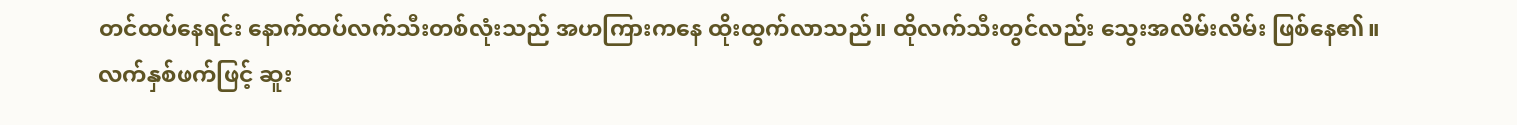တင်ထပ်နေရင်း နောက်ထပ်လက်သီးတစ်လုံးသည် အဟကြားကနေ ထိုးထွက်လာသည်။ ထိုလက်သီးတွင်လည်း သွေးအလိမ်းလိမ်း ဖြစ်နေ၏။ လက်နှစ်ဖက်ဖြင့် ဆူး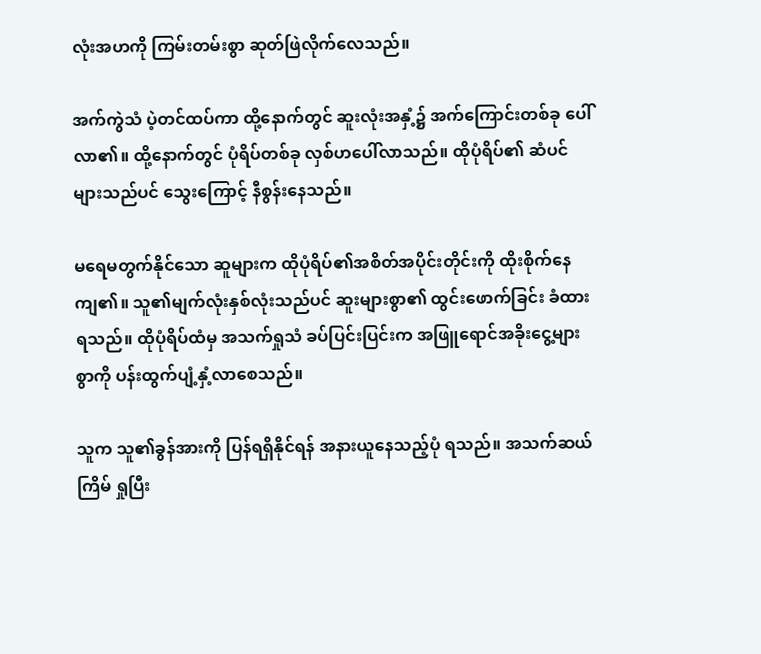လုံးအဟကို ကြမ်းတမ်းစွာ ဆုတ်ဖြဲလိုက်လေသည်။

အက်ကွဲသံ ပဲ့တင်ထပ်ကာ ထို့နောက်တွင် ဆူးလုံးအနှံ့၌ အက်ကြောင်းတစ်ခု ပေါ်လာ၏။ ထို့နောက်တွင် ပုံရိပ်တစ်ခု လှစ်ဟပေါ်လာသည်။ ထိုပုံရိပ်၏ ဆံပင်များသည်ပင် သွေးကြောင့် နီစွန်းနေသည်။

မရေမတွက်နိုင်သော ဆူများက ထိုပုံရိပ်၏အစိတ်အပိုင်းတိုင်းကို ထိုးစိုက်နေကျ၏။ သူ၏မျက်လုံးနှစ်လုံးသည်ပင် ဆူးများစွာ၏ ထွင်းဖောက်ခြင်း ခံထားရသည်။ ထိုပုံရိပ်ထံမှ အသက်ရှုသံ ခပ်ပြင်းပြင်းက အဖြူရောင်အခိုးငွေ့များစွာကို ပန်းထွက်ပျံ့နှံ့လာစေသည်။

သူက သူ၏ခွန်အားကို ပြန်ရရှိနိုင်ရန် အနားယူနေသည့်ပုံ ရသည်။ အသက်ဆယ်ကြိမ် ရှုပြီး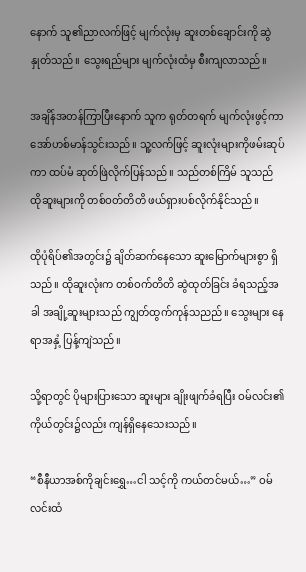နောက် သူ၏ညာလက်ဖြင့် မျက်လုံးမှ ဆူးတစ်ချောင်းကို ဆွဲနှုတ်သည်။ သွေးရည်များ မျက်လုံးထံမှ စီးကျလာသည်။

အချိန်အတန်ကြာပြီးနောက် သူက ရုတ်တရက် မျက်လုံးဖွင့်ကာ အော်ဟစ်မာန်သွင်းသည်။ သူ့လက်ဖြင့် ဆူးလုံးများကိုဖမ်းဆုပ်ကာ ထပ်မံ ဆုတ်ဖြဲလိုက်ပြန်သည်။ သည်တစ်ကြိမ် သူသည် ထိုဆူးများကို တစ်ဝတ်တိတိ ဖယ်ရှားပစ်လိုက်နိုင်သည်။

ထိုပုံရိပ်၏အတွင်း၌ ချိတ်ဆက်နေသော ဆူးမြောက်များစွာ ရှိသည်။ ထိုဆူးလုံးက တစ်ဝက်တိတိ ဆွဲထုတ်ခြင်း ခံရသည့်အခါ အချို့ဆူးများသည် ကျွတ်ထွက်ကုန်သညည်။ သွေးများ နေရာအနှံ့ ပြန့်ကျဲသည်။

သို့ရာတွင် ပိုများပြားသော ဆူးများ ချိုးဖျက်ခံရပြီး ဝမ်လင်း၏ကိုယ်တွင်း၌လည်း ကျန်ရှိနေသေးသည်။

“စီနီယာအစ်ကိုချင်းရွှေ…ငါ သင့်ကို ကယ်တင်မယ်…” ဝမ်လင်းထံ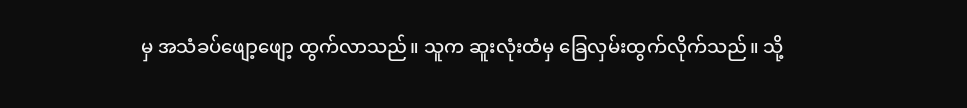မှ အသံခပ်ဖျော့ဖျော့ ထွက်လာသည်။ သူက ဆူးလုံးထံမှ ခြေလှမ်းထွက်လိုက်သည်။ သို့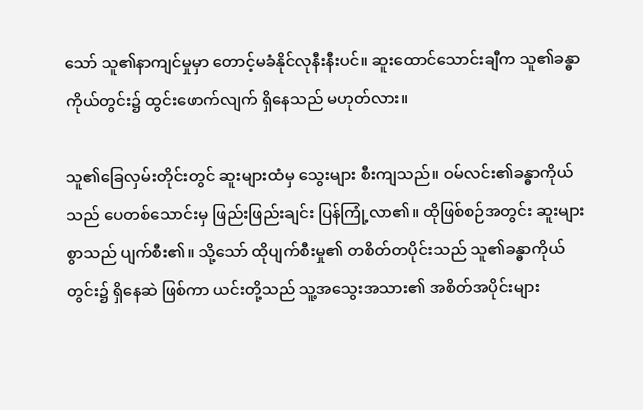သော် သူ၏နာကျင်မှုမှာ တောင့်မခံနိုင်လုနီးနီးပင်။ ဆူးထောင်သောင်းချီက သူ၏ခန္ဓာကိုယ်တွင်း၌ ထွင်းဖောက်လျက် ရှိနေသည် မဟုတ်လား။

သူ၏ခြေလှမ်းတိုင်းတွင် ဆူးများထံမှ သွေးများ စီးကျသည်။ ဝမ်လင်း၏ခန္ဓာကိုယ်သည် ပေတစ်သောင်းမှ ဖြည်းဖြည်းချင်း ပြန်ကြုံ့လာ၏။ ထိုဖြစ်စဉ်အတွင်း ဆူးများစွာသည် ပျက်စီး၏။ သို့သော် ထိုပျက်စီးမှု၏ တစိတ်တပိုင်းသည် သူ၏ခန္ဓာကိုယ်တွင်း၌ ရှိနေဆဲ ဖြစ်ကာ ယင်းတို့သည် သူ့အသွေးအသား၏ အစိတ်အပိုင်းများ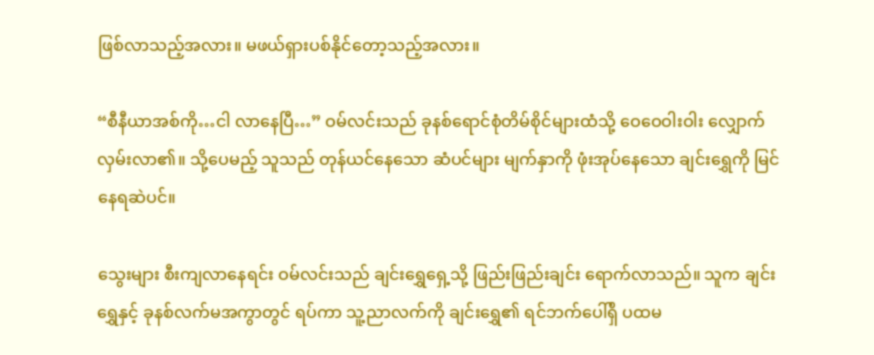ဖြစ်လာသည့်အလား။ မဖယ်ရှားပစ်နိုင်တော့သည့်အလား။

“စီနီယာအစ်ကို…ငါ လာနေပြီ…” ဝမ်လင်းသည် ခုနစ်ရောင်စုံတိမ်စိုင်များထံသို့ ဝေဝေဝါးဝါး လျှောက်လှမ်းလာ၏။ သို့ပေမည့် သူသည် တုန်ယင်နေသော ဆံပင်များ မျက်နှာကို ဖုံးအုပ်နေသော ချင်းရွှေကို မြင်နေရဆဲပင်။

သွေးများ စီးကျလာနေရင်း ဝမ်လင်းသည် ချင်းရွှေရှေ့သို့ ဖြည်းဖြည်းချင်း ရောက်လာသည်။ သူက ချင်းရွှေနှင့် ခုနစ်လက်မအကွာတွင် ရပ်ကာ သူ့ညာလက်ကို ချင်းရွှေ၏ ရင်ဘက်ပေါ်ရှိ ပထမ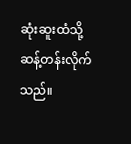ဆုံးဆူးထံသို့ ဆန့်တန်းလိုက်သည်။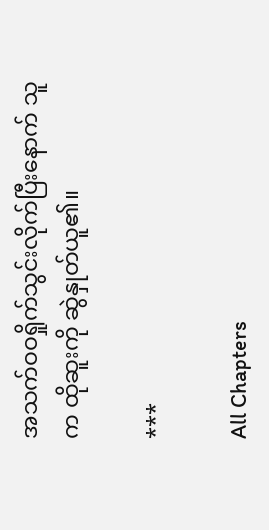အသက်ဝဝရှိုက်သွင်းလိုက်ပြီးနောက် သူက ထိုဆူးကို ဆွဲနှုတ်ယူ၏။

***

All Chapters